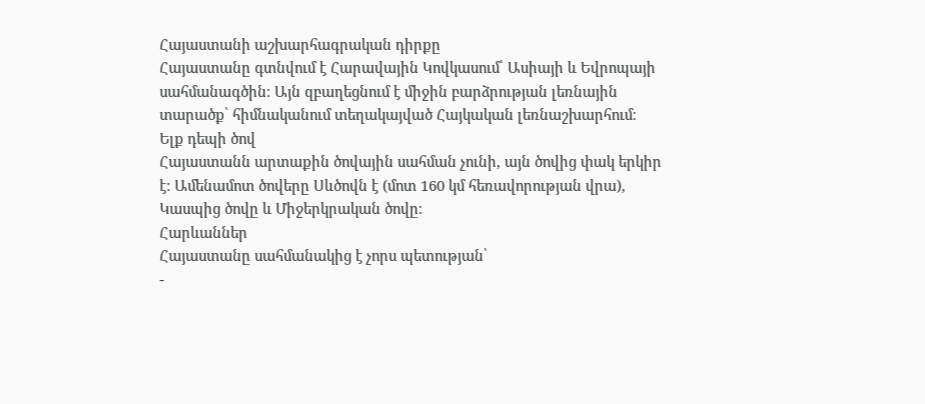Հայաստանի աշխարհագրական դիրքը
Հայաստանը գտնվում է Հարավային Կովկասում՝ Ասիայի և Եվրոպայի սահմանագծին։ Այն զբաղեցնում է միջին բարձրության լեռնային տարածք՝ հիմնականում տեղակայված Հայկական լեռնաշխարհում։
Ելք դեպի ծով
Հայաստանն արտաքին ծովային սահման չունի, այն ծովից փակ երկիր է։ Ամենամոտ ծովերը Սևծովն է (մոտ 160 կմ հեռավորության վրա), Կասպից ծովը և Միջերկրական ծովը։
Հարևաններ
Հայաստանը սահմանակից է չորս պետության՝
-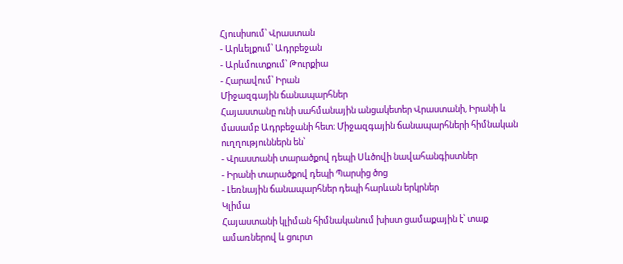Հյուսիսում՝ Վրաստան
- Արևելքում՝ Ադրբեջան
- Արևմուտքում՝ Թուրքիա
- Հարավում՝ Իրան
Միջազգային ճանապարհներ
Հայաստանը ունի սահմանային անցակետեր Վրաստանի, Իրանի և մասամբ Ադրբեջանի հետ։ Միջազգային ճանապարհների հիմնական ուղղություններն են՝
- Վրաստանի տարածքով դեպի Սևծովի նավահանգիստներ
- Իրանի տարածքով դեպի Պարսից ծոց
- Լեռնային ճանապարհներ դեպի հարևան երկրներ
Կլիմա
Հայաստանի կլիման հիմնականում խիստ ցամաքային է՝ տաք ամառներով և ցուրտ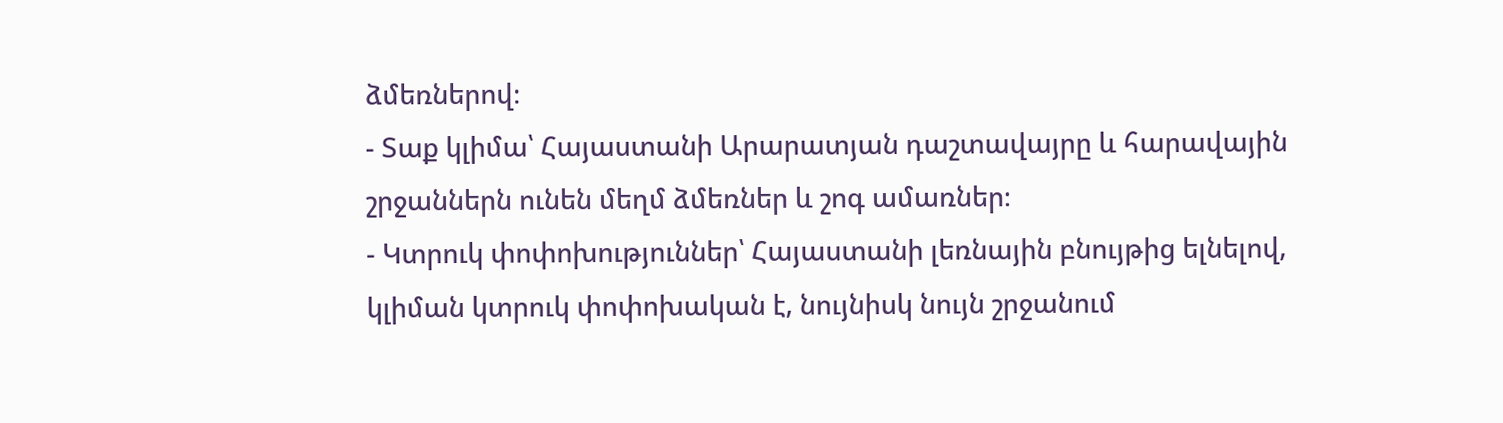ձմեռներով։
- Տաք կլիմա՝ Հայաստանի Արարատյան դաշտավայրը և հարավային շրջաններն ունեն մեղմ ձմեռներ և շոգ ամառներ։
- Կտրուկ փոփոխություններ՝ Հայաստանի լեռնային բնույթից ելնելով, կլիման կտրուկ փոփոխական է, նույնիսկ նույն շրջանում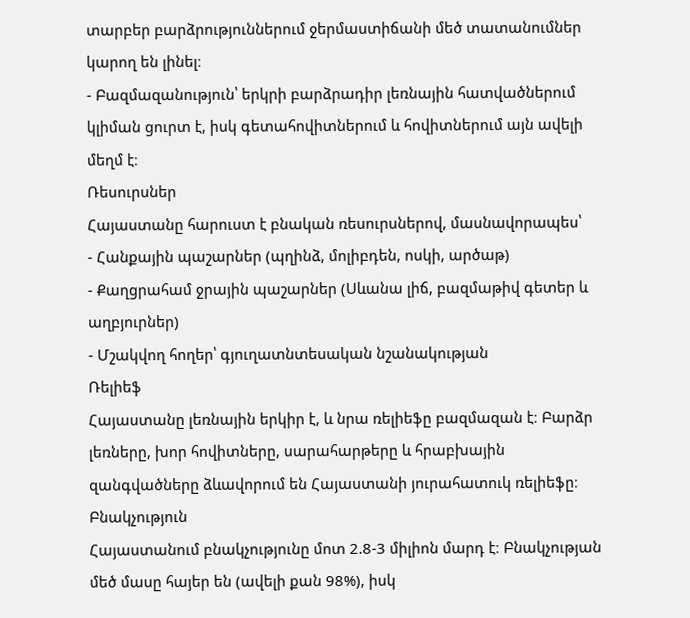տարբեր բարձրություններում ջերմաստիճանի մեծ տատանումներ կարող են լինել։
- Բազմազանություն՝ երկրի բարձրադիր լեռնային հատվածներում կլիման ցուրտ է, իսկ գետահովիտներում և հովիտներում այն ավելի մեղմ է։
Ռեսուրսներ
Հայաստանը հարուստ է բնական ռեսուրսներով, մասնավորապես՝
- Հանքային պաշարներ (պղինձ, մոլիբդեն, ոսկի, արծաթ)
- Քաղցրահամ ջրային պաշարներ (Սևանա լիճ, բազմաթիվ գետեր և աղբյուրներ)
- Մշակվող հողեր՝ գյուղատնտեսական նշանակության
Ռելիեֆ
Հայաստանը լեռնային երկիր է, և նրա ռելիեֆը բազմազան է։ Բարձր լեռները, խոր հովիտները, սարահարթերը և հրաբխային զանգվածները ձևավորում են Հայաստանի յուրահատուկ ռելիեֆը։
Բնակչություն
Հայաստանում բնակչությունը մոտ 2.8-3 միլիոն մարդ է։ Բնակչության մեծ մասը հայեր են (ավելի քան 98%), իսկ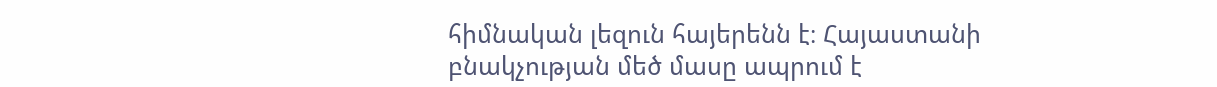հիմնական լեզուն հայերենն է։ Հայաստանի բնակչության մեծ մասը ապրում է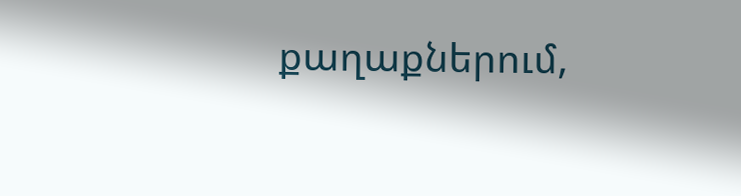քաղաքներում,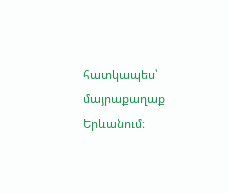հատկապես՝ մայրաքաղաք Երևանում։